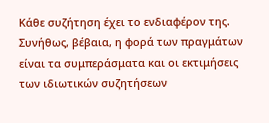Κάθε συζήτηση έχει το ενδιαφέρον της. Συνήθως, βέβαια, η φορά των πραγμάτων είναι τα συμπεράσματα και οι εκτιμήσεις των ιδιωτικών συζητήσεων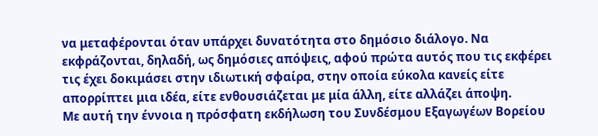να μεταφέρονται όταν υπάρχει δυνατότητα στο δημόσιο διάλογο. Να εκφράζονται, δηλαδή, ως δημόσιες απόψεις, αφού πρώτα αυτός που τις εκφέρει τις έχει δοκιμάσει στην ιδιωτική σφαίρα, στην οποία εύκολα κανείς είτε απορρίπτει μια ιδέα, είτε ενθουσιάζεται με μία άλλη, είτε αλλάζει άποψη.
Με αυτή την έννοια η πρόσφατη εκδήλωση του Συνδέσμου Εξαγωγέων Βορείου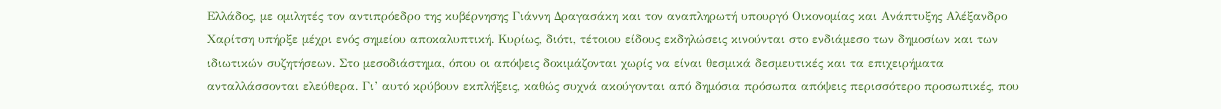Ελλάδος, με ομιλητές τον αντιπρόεδρο της κυβέρνησης Γιάννη Δραγασάκη και τον αναπληρωτή υπουργό Οικονομίας και Ανάπτυξης Αλέξανδρο Χαρίτση υπήρξε μέχρι ενός σημείου αποκαλυπτική. Κυρίως, διότι, τέτοιου είδους εκδηλώσεις κινούνται στο ενδιάμεσο των δημοσίων και των ιδιωτικών συζητήσεων. Στο μεσοδιάστημα, όπου οι απόψεις δοκιμάζονται χωρίς να είναι θεσμικά δεσμευτικές και τα επιχειρήματα ανταλλάσσονται ελεύθερα. Γι’ αυτό κρύβουν εκπλήξεις, καθώς συχνά ακούγονται από δημόσια πρόσωπα απόψεις περισσότερο προσωπικές, που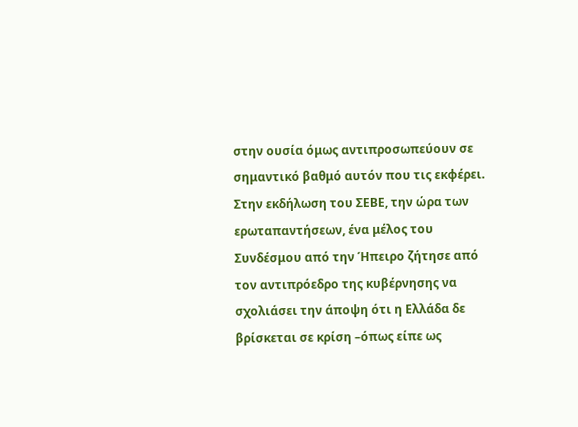στην ουσία όμως αντιπροσωπεύουν σε σημαντικό βαθμό αυτόν που τις εκφέρει.
Στην εκδήλωση του ΣΕΒΕ, την ώρα των ερωταπαντήσεων, ένα μέλος του Συνδέσμου από την Ήπειρο ζήτησε από τον αντιπρόεδρο της κυβέρνησης να σχολιάσει την άποψη ότι η Ελλάδα δε βρίσκεται σε κρίση –όπως είπε ως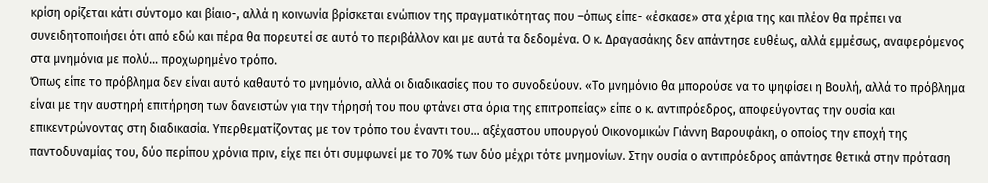κρίση ορίζεται κάτι σύντομο και βίαιο-, αλλά η κοινωνία βρίσκεται ενώπιον της πραγματικότητας που –όπως είπε- «έσκασε» στα χέρια της και πλέον θα πρέπει να συνειδητοποιήσει ότι από εδώ και πέρα θα πορευτεί σε αυτό το περιβάλλον και με αυτά τα δεδομένα. Ο κ. Δραγασάκης δεν απάντησε ευθέως, αλλά εμμέσως, αναφερόμενος στα μνημόνια με πολύ… προχωρημένο τρόπο.
Όπως είπε το πρόβλημα δεν είναι αυτό καθαυτό το μνημόνιο, αλλά οι διαδικασίες που το συνοδεύουν. «Το μνημόνιο θα μπορούσε να το ψηφίσει η Βουλή, αλλά το πρόβλημα είναι με την αυστηρή επιτήρηση των δανειστών για την τήρησή του που φτάνει στα όρια της επιτροπείας» είπε ο κ. αντιπρόεδρος, αποφεύγοντας την ουσία και επικεντρώνοντας στη διαδικασία. Υπερθεματίζοντας με τον τρόπο του έναντι του… αξέχαστου υπουργού Οικονομικών Γιάννη Βαρουφάκη, ο οποίος την εποχή της παντοδυναμίας του, δύο περίπου χρόνια πριν, είχε πει ότι συμφωνεί με το 70% των δύο μέχρι τότε μνημονίων. Στην ουσία ο αντιπρόεδρος απάντησε θετικά στην πρόταση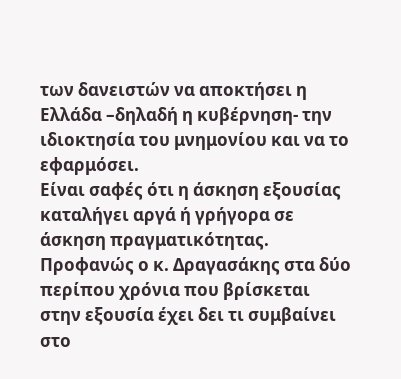των δανειστών να αποκτήσει η Ελλάδα –δηλαδή η κυβέρνηση- την ιδιοκτησία του μνημονίου και να το εφαρμόσει.
Είναι σαφές ότι η άσκηση εξουσίας καταλήγει αργά ή γρήγορα σε άσκηση πραγματικότητας. Προφανώς ο κ. Δραγασάκης στα δύο περίπου χρόνια που βρίσκεται στην εξουσία έχει δει τι συμβαίνει στο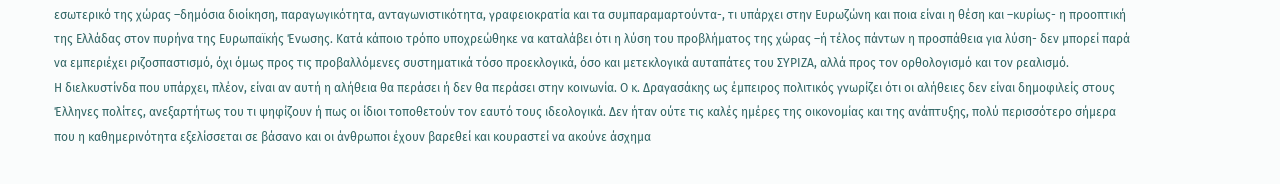εσωτερικό της χώρας –δημόσια διοίκηση, παραγωγικότητα, ανταγωνιστικότητα, γραφειοκρατία και τα συμπαραμαρτούντα-, τι υπάρχει στην Ευρωζώνη και ποια είναι η θέση και –κυρίως- η προοπτική της Ελλάδας στον πυρήνα της Ευρωπαϊκής Ένωσης. Κατά κάποιο τρόπο υποχρεώθηκε να καταλάβει ότι η λύση του προβλήματος της χώρας –ή τέλος πάντων η προσπάθεια για λύση- δεν μπορεί παρά να εμπεριέχει ριζοσπαστισμό, όχι όμως προς τις προβαλλόμενες συστηματικά τόσο προεκλογικά, όσο και μετεκλογικά αυταπάτες του ΣΥΡΙΖΑ, αλλά προς τον ορθολογισμό και τον ρεαλισμό.
Η διελκυστίνδα που υπάρχει, πλέον, είναι αν αυτή η αλήθεια θα περάσει ή δεν θα περάσει στην κοινωνία. Ο κ. Δραγασάκης ως έμπειρος πολιτικός γνωρίζει ότι οι αλήθειες δεν είναι δημοφιλείς στους Έλληνες πολίτες, ανεξαρτήτως του τι ψηφίζουν ή πως οι ίδιοι τοποθετούν τον εαυτό τους ιδεολογικά. Δεν ήταν ούτε τις καλές ημέρες της οικονομίας και της ανάπτυξης, πολύ περισσότερο σήμερα που η καθημερινότητα εξελίσσεται σε βάσανο και οι άνθρωποι έχουν βαρεθεί και κουραστεί να ακούνε άσχημα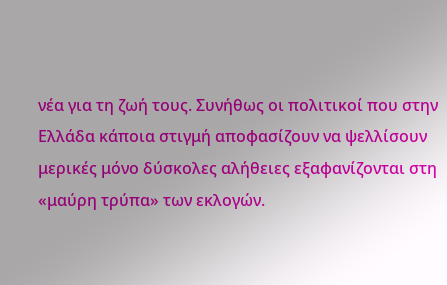νέα για τη ζωή τους. Συνήθως οι πολιτικοί που στην Ελλάδα κάποια στιγμή αποφασίζουν να ψελλίσουν μερικές μόνο δύσκολες αλήθειες εξαφανίζονται στη «μαύρη τρύπα» των εκλογών.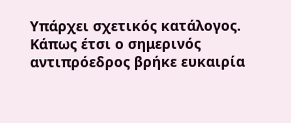Υπάρχει σχετικός κατάλογος. Κάπως έτσι ο σημερινός αντιπρόεδρος βρήκε ευκαιρία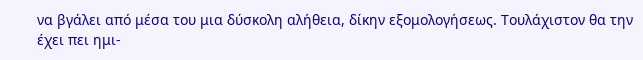να βγάλει από μέσα του μια δύσκολη αλήθεια, δίκην εξομολογήσεως. Τουλάχιστον θα την έχει πει ημι-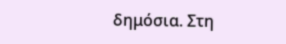δημόσια. Στη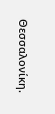Θεσσαλονίκη.